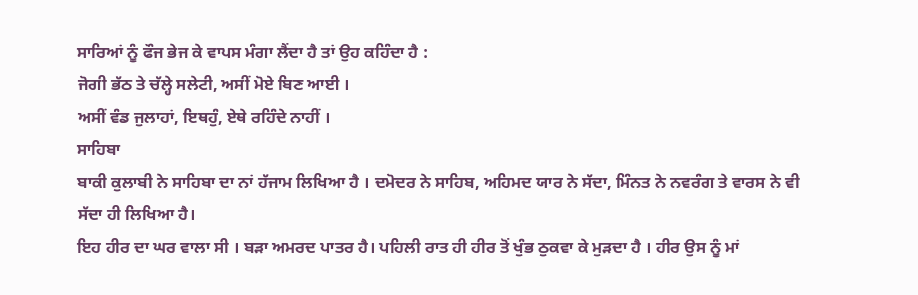ਸਾਰਿਆਂ ਨੂੰ ਫੌਜ ਭੇਜ ਕੇ ਵਾਪਸ ਮੰਗਾ ਲੈਂਦਾ ਹੈ ਤਾਂ ਉਹ ਕਹਿੰਦਾ ਹੈ :
ਜੋਗੀ ਭੱਠ ਤੇ ਚੱਲ੍ਹੇ ਸਲੇਟੀ, ਅਸੀਂ ਮੋਏ ਬਿਣ ਆਈ ।
ਅਸੀਂ ਵੰਡ ਜੁਲਾਹਾਂ, ਇਥਹੁੰ, ਏਥੇ ਰਹਿੰਦੇ ਨਾਹੀਂ ।
ਸਾਹਿਬਾ
ਬਾਕੀ ਕੁਲਾਬੀ ਨੇ ਸਾਹਿਬਾ ਦਾ ਨਾਂ ਹੱਜਾਮ ਲਿਖਿਆ ਹੈ । ਦਮੋਦਰ ਨੇ ਸਾਹਿਬ, ਅਹਿਮਦ ਯਾਰ ਨੇ ਸੱਦਾ, ਮਿੰਨਤ ਨੇ ਨਵਰੰਗ ਤੇ ਵਾਰਸ ਨੇ ਵੀ ਸੱਦਾ ਹੀ ਲਿਖਿਆ ਹੈ।
ਇਹ ਹੀਰ ਦਾ ਘਰ ਵਾਲਾ ਸੀ । ਬੜਾ ਅਮਰਦ ਪਾਤਰ ਹੈ। ਪਹਿਲੀ ਰਾਤ ਹੀ ਹੀਰ ਤੋਂ ਖੁੰਭ ਠੁਕਵਾ ਕੇ ਮੁੜਦਾ ਹੈ । ਹੀਰ ਉਸ ਨੂੰ ਮਾਂ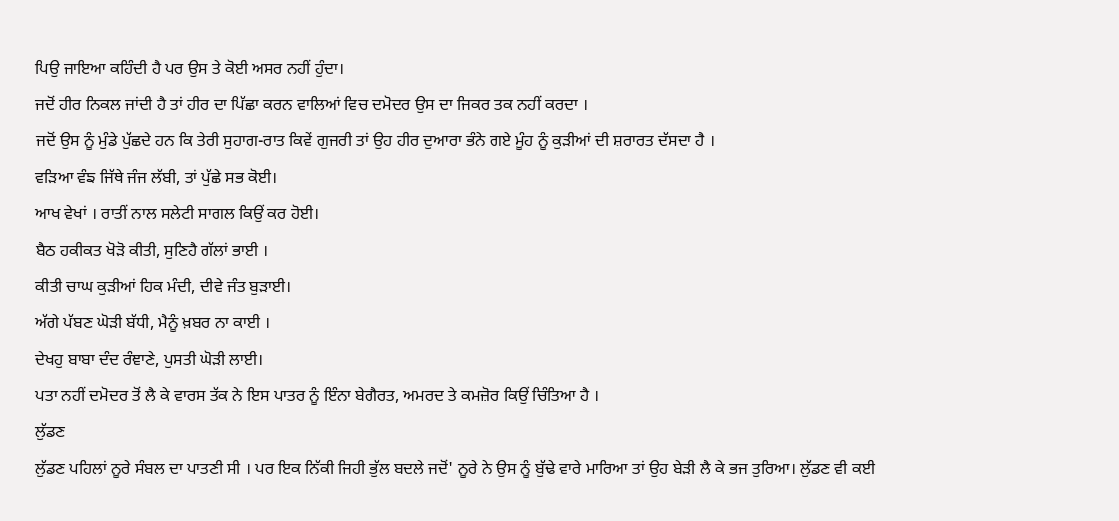ਪਿਉ ਜਾਇਆ ਕਹਿੰਦੀ ਹੈ ਪਰ ਉਸ ਤੇ ਕੋਈ ਅਸਰ ਨਹੀਂ ਹੁੰਦਾ।
ਜਦੋਂ ਹੀਰ ਨਿਕਲ ਜਾਂਦੀ ਹੈ ਤਾਂ ਹੀਰ ਦਾ ਪਿੱਛਾ ਕਰਨ ਵਾਲਿਆਂ ਵਿਚ ਦਮੋਦਰ ਉਸ ਦਾ ਜਿਕਰ ਤਕ ਨਹੀਂ ਕਰਦਾ ।
ਜਦੋਂ ਉਸ ਨੂੰ ਮੁੰਡੇ ਪੁੱਛਦੇ ਹਨ ਕਿ ਤੇਰੀ ਸੁਹਾਗ-ਰਾਤ ਕਿਵੇਂ ਗੁਜਰੀ ਤਾਂ ਉਹ ਹੀਰ ਦੁਆਰਾ ਭੰਨੇ ਗਏ ਮੂੰਹ ਨੂੰ ਕੁੜੀਆਂ ਦੀ ਸ਼ਰਾਰਤ ਦੱਸਦਾ ਹੈ ।
ਵੜਿਆ ਵੰਙ ਜਿੱਥੇ ਜੰਜ ਲੱਬੀ, ਤਾਂ ਪੁੱਛੇ ਸਭ ਕੋਈ।
ਆਖ ਵੇਖਾਂ । ਰਾਤੀਂ ਨਾਲ ਸਲੇਟੀ ਸਾਗਲ ਕਿਉਂ ਕਰ ਹੋਈ।
ਬੈਠ ਹਕੀਕਤ ਖੋੜੋ ਕੀਤੀ, ਸੁਣਿਹੈ ਗੱਲਾਂ ਭਾਈ ।
ਕੀਤੀ ਚਾਘ ਕੁੜੀਆਂ ਹਿਕ ਮੰਦੀ, ਦੀਵੇ ਜੰਤ ਬੁੜਾਈ।
ਅੱਗੇ ਪੱਬਣ ਘੋੜੀ ਬੱਧੀ, ਮੈਨੂੰ ਖ਼ਬਰ ਨਾ ਕਾਈ ।
ਦੇਖਹੁ ਬਾਬਾ ਦੰਦ ਰੰਞਾਣੇ, ਪੁਸਤੀ ਘੋੜੀ ਲਾਈ।
ਪਤਾ ਨਹੀਂ ਦਮੋਦਰ ਤੋਂ ਲੈ ਕੇ ਵਾਰਸ ਤੱਕ ਨੇ ਇਸ ਪਾਤਰ ਨੂੰ ਇੰਨਾ ਬੇਗੈਰਤ, ਅਮਰਦ ਤੇ ਕਮਜ਼ੋਰ ਕਿਉਂ ਚਿੰਤਿਆ ਹੈ ।
ਲੁੱਡਣ
ਲੁੱਡਣ ਪਹਿਲਾਂ ਨੂਰੇ ਸੰਬਲ ਦਾ ਪਾਤਣੀ ਸੀ । ਪਰ ਇਕ ਨਿੱਕੀ ਜਿਹੀ ਭੁੱਲ ਬਦਲੇ ਜਦੋਂ' ਨੂਰੇ ਨੇ ਉਸ ਨੂੰ ਬੁੱਢੇ ਵਾਰੇ ਮਾਰਿਆ ਤਾਂ ਉਹ ਬੇੜੀ ਲੈ ਕੇ ਭਜ ਤੁਰਿਆ। ਲੁੱਡਣ ਵੀ ਕਈ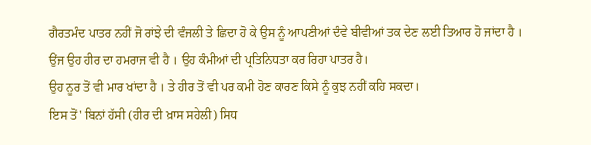ਗੈਰਤਮੰਦ ਪਾਤਰ ਨਹੀਂ ਜੋ ਰਾਂਝੇ ਦੀ ਵੰਜਲੀ ਤੇ ਛਿਦਾ ਹੋ ਕੇ ਉਸ ਨੂੰ ਆਪਣੀਆਂ ਦੰਵੇ ਬੀਵੀਆਂ ਤਕ ਦੇਣ ਲਈ ਤਿਆਰ ਹੋ ਜਾਂਦਾ ਹੈ ।
ਉਂਜ ਉਹ ਹੀਰ ਦਾ ਹਮਰਾਜ ਵੀ ਹੈ । ਉਹ ਕੰਮੀਆਂ ਦੀ ਪ੍ਰਤਿਨਿਧਤਾ ਕਰ ਰਿਹਾ ਪਾਤਰ ਹੈ।
ਉਹ ਨੂਰ ਤੋਂ ਵੀ ਮਾਰ ਖਾਂਦਾ ਹੈ । ਤੇ ਹੀਰ ਤੋਂ ਵੀ ਪਰ ਕਮੀ ਹੋਣ ਕਾਰਣ ਕਿਸੇ ਨੂੰ ਕੁਝ ਨਹੀਂ ਕਹਿ ਸਕਦਾ।
ਇਸ ਤੋਂ' ਬਿਨਾਂ ਹੱਸੀ (ਹੀਰ ਦੀ ਖ਼ਾਸ ਸਹੇਲੀ) ਸਿਧ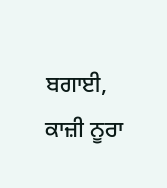ਬਗਾਈ, ਕਾਜ਼ੀ ਨੂਰਾ